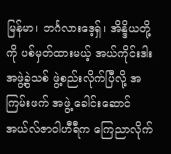မြန်မာ၊ ဘင်္ဂလားဒေ့ရှ်၊ အိန္ဒိယတို့ကို ပစ်မှတ်ထားမယ့် အယ်ကိုင်းဒါးအဖွဲ့ခွဲသစ် ဖွဲ့စည်းလိုက်ပြီလို့ အကြမ်းဖက် အဖွဲ့ ခေါင်းဆောင် အယ်လ်ဇာဝါဟီရီက ကြေညာလိုက်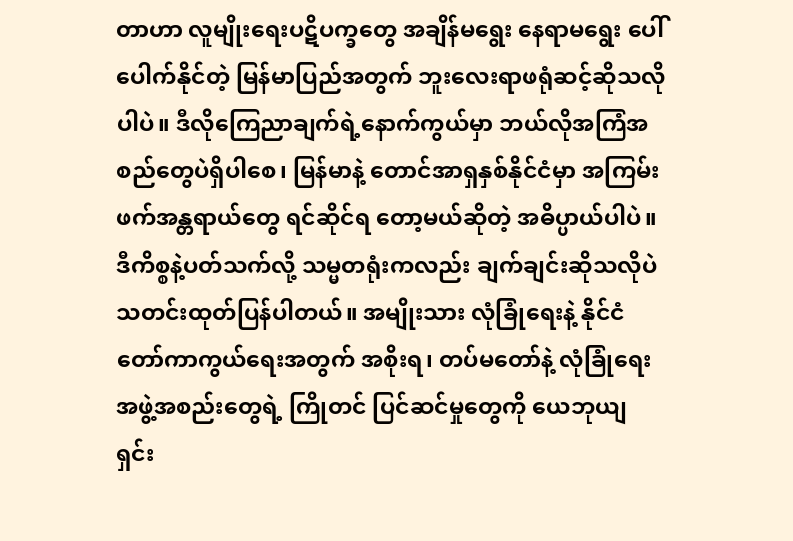တာဟာ လူမျိုးရေးပဋိပက္ခတွေ အချိန်မရွေး နေရာမရွေး ပေါ်ပေါက်နိုင်တဲ့ မြန်မာပြည်အတွက် ဘူးလေးရာဖရုံဆင့်ဆိုသလိုပါပဲ။ ဒီလိုကြေညာချက်ရဲ့နောက်ကွယ်မှာ ဘယ်လိုအကြံအစည်တွေပဲရှိပါစေ၊ မြန်မာနဲ့ တောင်အာရှနှစ်နိုင်ငံမှာ အကြမ်းဖက်အန္တရာယ်တွေ ရင်ဆိုင်ရ တော့မယ်ဆိုတဲ့ အဓိပ္ပာယ်ပါပဲ။
ဒီကိစ္စနဲ့ပတ်သက်လို့ သမ္မတရုံးကလည်း ချက်ချင်းဆိုသလိုပဲ သတင်းထုတ်ပြန်ပါတယ်။ အမျိုးသား လုံခြုံရေးနဲ့ နိုင်ငံတော်ကာကွယ်ရေးအတွက် အစိုးရ၊ တပ်မတော်နဲ့ လုံခြုံရေးအဖွဲ့အစည်းတွေရဲ့ ကြိုတင် ပြင်ဆင်မှုတွေကို ယေဘုယျ ရှင်း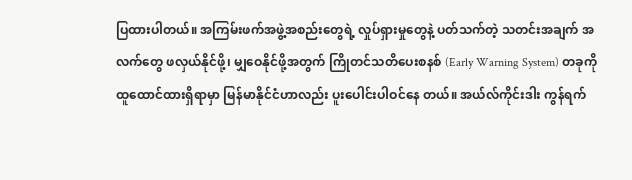ပြထားပါတယ်။ အကြမ်းဖက်အဖွဲ့အစည်းတွေရဲ့ လှုပ်ရှားမှုတွေနဲ့ ပတ်သက်တဲ့ သတင်းအချက် အလက်တွေ ဖလှယ်နိုင်ဖို့၊ မျှဝေနိုင်ဖို့အတွက် ကြိုတင်သတိပေးစနစ် (Early Warning System) တခုကို ထူထောင်ထားရှိရာမှာ မြန်မာနိုင်ငံဟာလည်း ပူးပေါင်းပါဝင်နေ တယ်။ အယ်လ်ကိုင်းဒါး ကွန်ရက်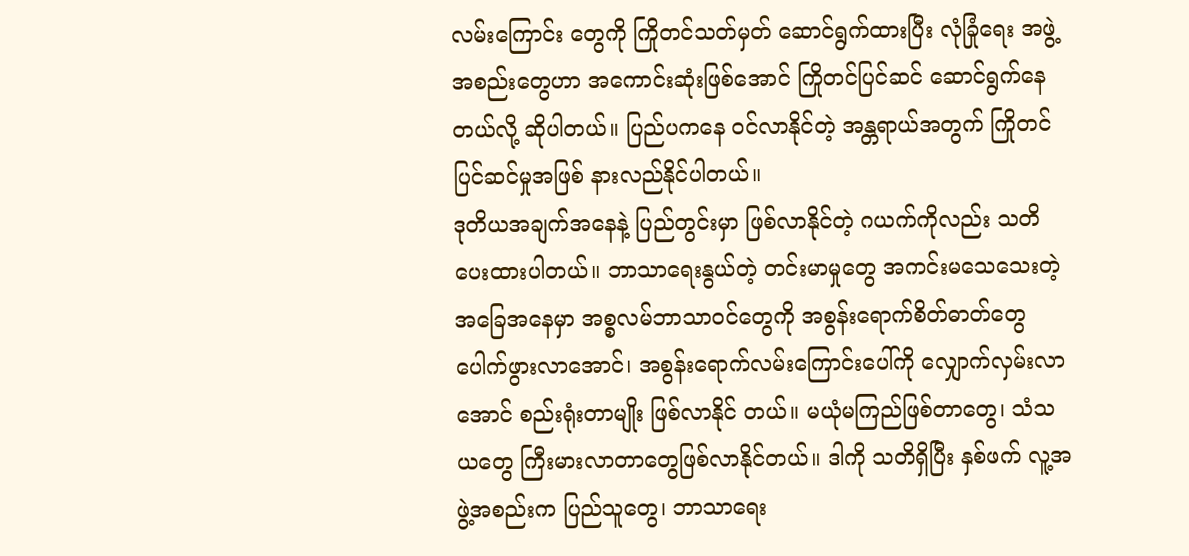လမ်းကြောင်း တွေကို ကြိုတင်သတ်မှတ် ဆောင်ရွက်ထားပြီး လုံခြုံရေး အဖွဲ့အစည်းတွေဟာ အကောင်းဆုံးဖြစ်အောင် ကြိုတင်ပြင်ဆင် ဆောင်ရွက်နေတယ်လို့ ဆိုပါတယ်။ ပြည်ပကနေ ဝင်လာနိုင်တဲ့ အန္တရာယ်အတွက် ကြိုတင် ပြင်ဆင်မှုအဖြစ် နားလည်နိုင်ပါတယ်။
ဒုတိယအချက်အနေနဲ့ ပြည်တွင်းမှာ ဖြစ်လာနိုင်တဲ့ ဂယက်ကိုလည်း သတိပေးထားပါတယ်။ ဘာသာရေးနွယ်တဲ့ တင်းမာမှုတွေ အကင်းမသေသေးတဲ့ အခြေအနေမှာ အစ္စလမ်ဘာသာဝင်တွေကို အစွန်းရောက်စိတ်ဓာတ်တွေ ပေါက်ဖွားလာအောင်၊ အစွန်းရောက်လမ်းကြောင်းပေါ်ကို လျှောက်လှမ်းလာအောင် စည်းရုံးတာမျိုး ဖြစ်လာနိုင် တယ်။ မယုံမကြည်ဖြစ်တာတွေ၊ သံသယတွေ ကြီးမားလာတာတွေဖြစ်လာနိုင်တယ်။ ဒါကို သတိရှိပြီး နှစ်ဖက် လူ့အဖွဲ့အစည်းက ပြည်သူတွေ၊ ဘာသာရေး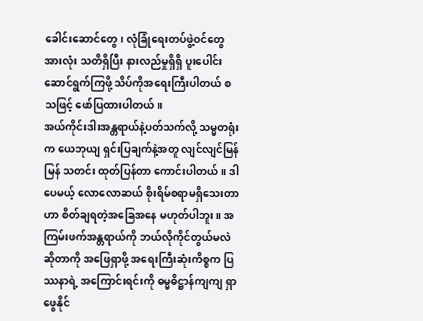ခေါင်းဆောင်တွေ၊ လုံခြုံရေးတပ်ဖွဲ့ဝင်တွေအားလုံး သတိရှိပြီး နားလည်မှုရှိရှိ ပူးပေါင်းဆောင်ရွက်ကြဖို့ သိပ်ကိုအရေးကြီးပါတယ် စသဖြင့် ဖော်ပြထားပါတယ်။
အယ်ကိုင်းဒါးအန္တရာယ်နဲ့ပတ်သက်လို့ သမ္မတရုံးက ယေဘုယျ ရှင်းပြချက်နဲ့အတူ လျင်လျင်မြန်မြန် သတင်း ထုတ်ပြန်တာ ကောင်းပါတယ်။ ဒါပေမယ့် လောလောဆယ် စိုးရိမ်စရာမရှိသေးတာဟာ စိတ်ချရတဲ့အခြေအနေ မဟုတ်ပါဘူး။ အကြမ်းဖက်အန္တရာယ်ကို ဘယ်လိုကိုင်တွယ်မလဲဆိုတာကို အဖြေရှာဖို့ အရေးကြီးဆုံးကိစ္စက ပြဿနာရဲ့ အကြောင်းရင်းကို ဓမ္မဓိဋ္ဌာန်ကျကျ ရှာဖွေနိုင်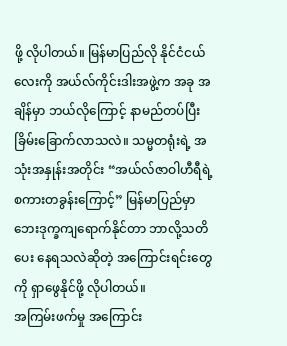ဖို့ လိုပါတယ်။ မြန်မာပြည်လို နိုင်ငံငယ်လေးကို အယ်လ်ကိုင်းဒါးအဖွဲ့က အခု အချိန်မှာ ဘယ်လိုကြောင့် နာမည်တပ်ပြီးခြိမ်းခြောက်လာသလဲ။ သမ္မတရုံးရဲ့ အသုံးအနှုန်းအတိုင်း “အယ်လ်ဇာဝါဟီရီရဲ့ စကားတခွန်းကြောင့်” မြန်မာပြည်မှာ ဘေးဒုက္ခကျရောက်နိုင်တာ ဘာလို့သတိပေး နေရသလဲဆိုတဲ့ အကြောင်းရင်းတွေကို ရှာဖွေနိုင်ဖို့ လိုပါတယ်။
အကြမ်းဖက်မှု အကြောင်း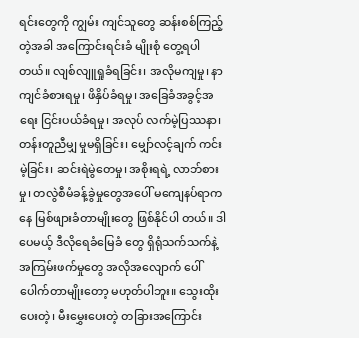ရင်းတွေကို ကျွမ်း ကျင်သူတွေ ဆန်းစစ်ကြည့်တဲ့အခါ အကြောင်းရင်းခံ မျိုးစုံ တွေ့ရပါ တယ်။ လျစ်လျူရှုခံရခြင်း၊ အလိုမကျမှု၊ နာကျင်ခံစားရမှု၊ ဖိနှိပ်ခံရမှု၊ အခြေခံအခွင့်အရေး ငြင်းပယ်ခံရမှု၊ အလုပ် လက်မဲ့ပြဿနာ၊ တန်းတူညီမျှ မှုမရှိခြင်း၊ မျှော်လင့်ချက် ကင်းမဲ့ခြင်း၊ ဆင်းရဲမွဲတေမှု၊ အစိုးရရဲ့ လာဘ်စားမှု၊ တလွဲစီမံခန့်ခွဲမှုတွေအပေါ် မကျေနပ်ရာကနေ မြစ်ဖျားခံတာမျိုးတွေ ဖြစ်နိုင်ပါ တယ်။ ဒါပေမယ့် ဒီလိုရေခံမြေခံ တွေ ရှိရုံသက်သက်နဲ့ အကြမ်းဖက်မှုတွေ အလိုအလျောက် ပေါ်ပေါက်တာမျိုးတော့ မဟုတ်ပါဘူး။ သွေးထိုး ပေးတဲ့၊ မီးမွှေးပေးတဲ့ တခြားအကြောင်း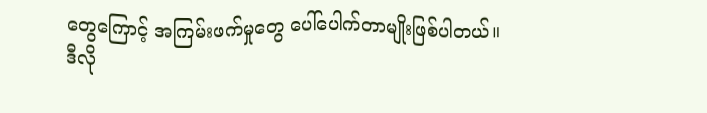တွေကြောင့် အကြမ်းဖက်မှုတွေ ပေါ်ပေါက်တာမျိုးဖြစ်ပါတယ်။
ဒီလို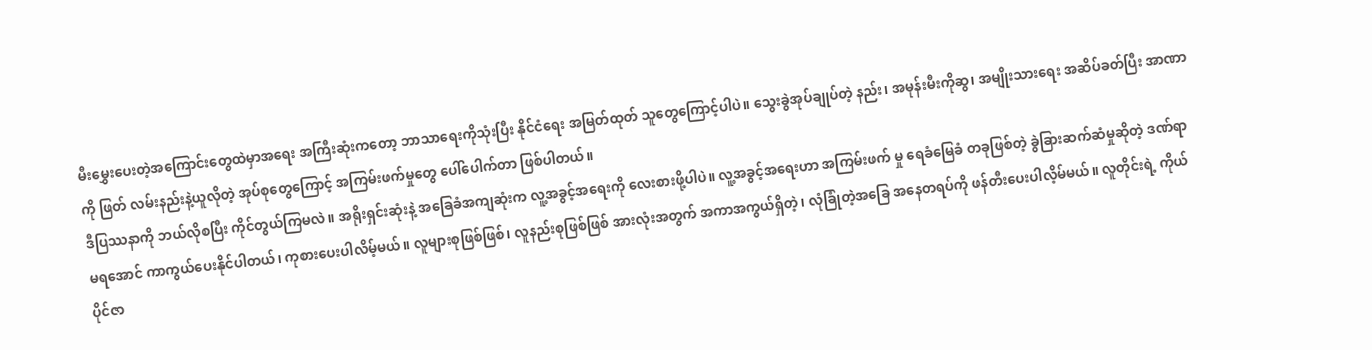မီးမွှေးပေးတဲ့အကြောင်းတွေထဲမှာအရေး အကြီးဆုံးကတော့ ဘာသာရေးကိုသုံးပြီး နိုင်ငံရေး အမြတ်ထုတ် သူတွေကြောင့်ပါပဲ။ သွေးခွဲအုပ်ချုပ်တဲ့ နည်း၊ အမုန်းမီးကိုဆွ၊ အမျိုးသားရေး အဆိပ်ခတ်ပြီး အာဏာကို ဖြတ် လမ်းနည်းနဲ့ယူလိုတဲ့ အုပ်စုတွေကြောင့် အကြမ်းဖက်မှုတွေ ပေါ်ပေါက်တာ ဖြစ်ပါတယ်။
ဒီပြဿနာကို ဘယ်လိုစပြီး ကိုင်တွယ်ကြမလဲ။ အရိုးရှင်းဆုံးနဲ့ အခြေခံအကျဆုံးက လူ့အခွင့်အရေးကို လေးစားဖို့ပါပဲ။ လူ့အခွင့်အရေးဟာ အကြမ်းဖက် မှု ရေခံမြေခံ တခုဖြစ်တဲ့ ခွဲခြားဆက်ဆံမှုဆိုတဲ့ ဒဏ်ရာ မရအောင် ကာကွယ်ပေးနိုင်ပါတယ်၊ ကုစားပေးပါလိမ့်မယ်။ လူများစုဖြစ်ဖြစ်၊ လူနည်းစုဖြစ်ဖြစ် အားလုံးအတွက် အကာအကွယ်ရှိတဲ့၊ လုံခြုံတဲ့အခြေ အနေတရပ်ကို ဖန်တီးပေးပါလိ့မ်မယ်။ လူတိုင်းရဲ့ ကိုယ်ပိုင်ဇာ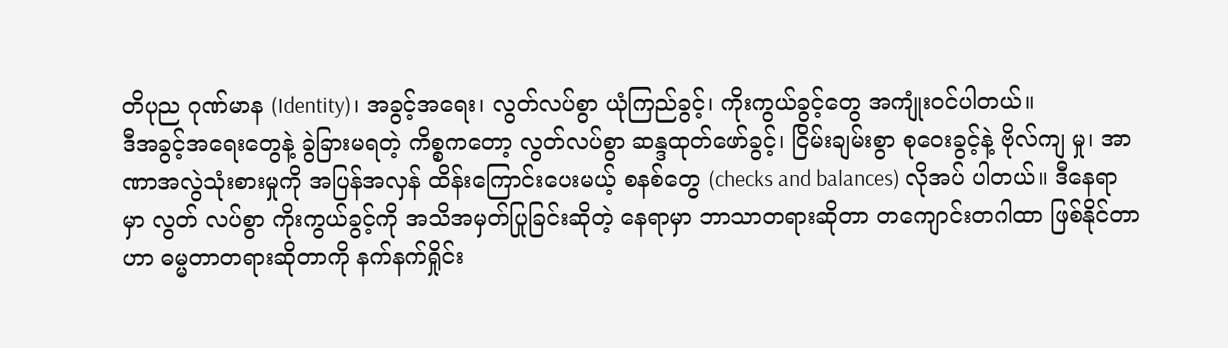တိပုည ဂုဏ်မာန (Identity)၊ အခွင့်အရေး၊ လွတ်လပ်စွာ ယုံကြည်ခွင့်၊ ကိုးကွယ်ခွင့်တွေ အကျုံးဝင်ပါတယ်။
ဒီအခွင့်အရေးတွေနဲ့ ခွဲခြားမရတဲ့ ကိစ္စကတော့ လွတ်လပ်စွာ ဆန္ဒထုတ်ဖော်ခွင့်၊ ငြိမ်းချမ်းစွာ စုဝေးခွင့်နဲ့ ဗိုလ်ကျ မှု၊ အာဏာအလွဲသုံးစားမှုကို အပြန်အလှန် ထိန်းကြောင်းပေးမယ့် စနစ်တွေ (checks and balances) လိုအပ် ပါတယ်။ ဒီနေရာမှာ လွတ် လပ်စွာ ကိုးကွယ်ခွင့်ကို အသိအမှတ်ပြုခြင်းဆိုတဲ့ နေရာမှာ ဘာသာတရားဆိုတာ တကျောင်းတဂါထာ ဖြစ်နိုင်တာဟာ ဓမ္မတာတရားဆိုတာကို နက်နက်ရှိုင်း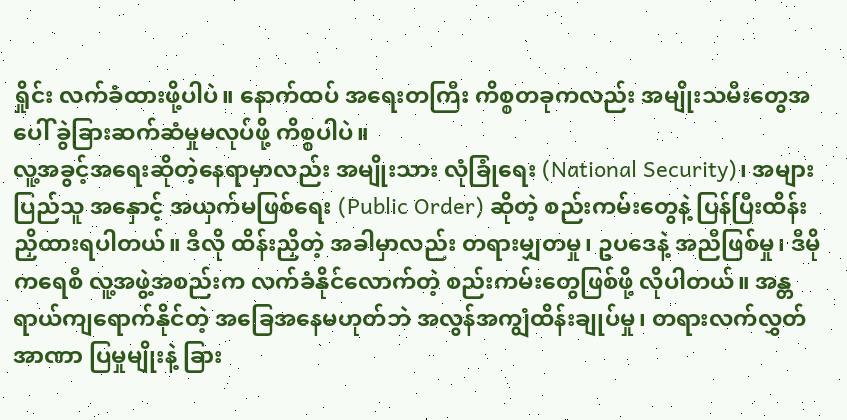ရှိုင်း လက်ခံထားဖို့ပါပဲ။ နောက်ထပ် အရေးတကြီး ကိစ္စတခုကလည်း အမျိုးသမီးတွေအပေါ် ခွဲခြားဆက်ဆံမှုမလုပ်ဖို့ ကိစ္စပါပဲ။
လူ့အခွင့်အရေးဆိုတဲ့နေရာမှာလည်း အမျိုးသား လုံခြုံရေး (National Security)၊ အများပြည်သူ အနှောင့် အယှက်မဖြစ်ရေး (Public Order) ဆိုတဲ့ စည်းကမ်းတွေနဲ့ ပြန်ပြီးထိန်းညှိထားရပါတယ်။ ဒီလို ထိန်းညှိတဲ့ အခါမှာလည်း တရားမျှတမှု၊ ဥပဒေနဲ့ အညီဖြစ်မှု၊ ဒီမိုကရေစီ လူ့အဖွဲ့အစည်းက လက်ခံနိုင်လောက်တဲ့ စည်းကမ်းတွေဖြစ်ဖို့ လိုပါတယ်။ အန္တရာယ်ကျရောက်နိုင်တဲ့ အခြေအနေမဟုတ်ဘဲ အလွန်အကျွံထိန်းချုပ်မှု၊ တရားလက်လွှတ် အာဏာ ပြမှုမျိုးနဲ့ ခြား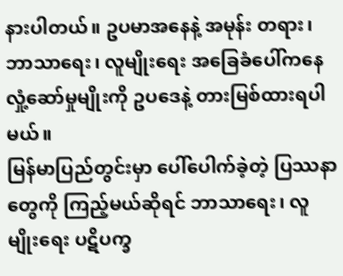နားပါတယ်။ ဥပမာအနေနဲ့ အမုန်း တရား၊ ဘာသာရေး၊ လူမျိုးရေး အခြေခံပေါ်ကနေ လှုံ့ဆော်မှုမျိုးကို ဥပဒေနဲ့ တားမြစ်ထားရပါမယ်။
မြန်မာပြည်တွင်းမှာ ပေါ်ပေါက်ခဲ့တဲ့ ပြဿနာ တွေကို ကြည့်မယ်ဆိုရင် ဘာသာရေး၊ လူမျိုးရေး ပဋိပက္ခ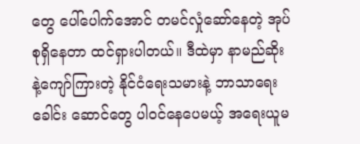တွေ ပေါ်ပေါက်အောင် တမင်လှုံဆော်နေတဲ့ အုပ်စုရှိနေတာ ထင်ရှားပါတယ်။ ဒီထဲမှာ နာမည်ဆိုး နဲ့ကျော်ကြားတဲ့ နိုင်ငံရေးသမားနဲ့ ဘာသာရေးခေါင်း ဆောင်တွေ ပါဝင်နေပေမယ့် အရေးယူမ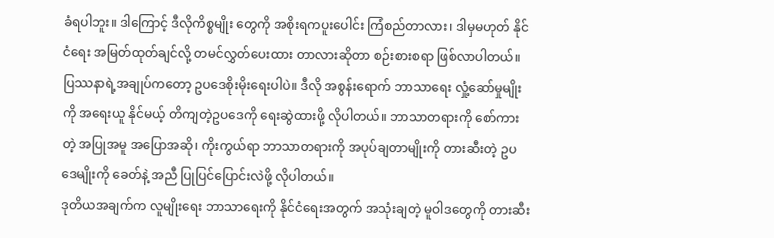ခံရပါဘူး။ ဒါကြောင့် ဒီလိုကိစ္စမျိုး တွေကို အစိုးရကပူးပေါင်း ကြံစည်တာလား၊ ဒါမှမဟုတ် နိုင်ငံရေး အမြတ်ထုတ်ချင်လို့ တမင်လွှတ်ပေးထား တာလားဆိုတာ စဉ်းစားစရာ ဖြစ်လာပါတယ်။
ပြဿနာရဲ့အချုပ်ကတော့ ဥပဒေစိုးမိုးရေးပါပဲ။ ဒီလို အစွန်းရောက် ဘာသာရေး လှုံ့ဆော်မှုမျိုးကို အရေးယူ နိုင်မယ့် တိကျတဲ့ဥပဒေကို ရေးဆွဲထားဖို့ လိုပါတယ်။ ဘာသာတရားကို စော်ကားတဲ့ အပြုအမူ အပြောအဆို၊ ကိုးကွယ်ရာ ဘာသာတရားကို အပုပ်ချတာမျိုးကို တားဆီးတဲ့ ဥပဒေမျိုးကို ခေတ်နဲ့ အညီ ပြုပြင်ပြောင်းလဲဖို့ လိုပါတယ်။
ဒုတိယအချက်က လူမျိုးရေး ဘာသာရေးကို နိုင်ငံရေးအတွက် အသုံးချတဲ့ မူဝါဒတွေကို တားဆီး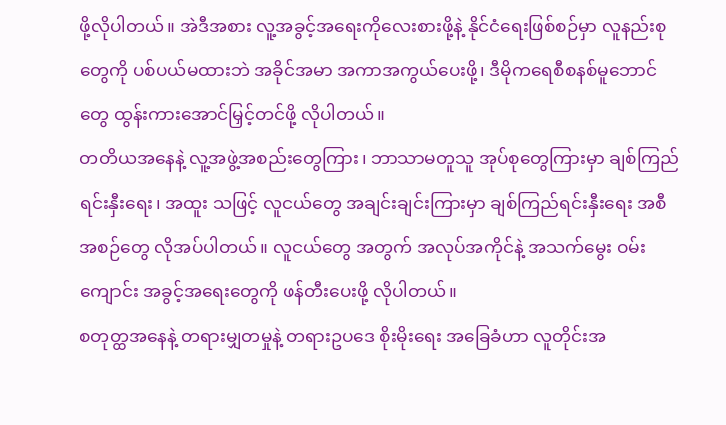ဖို့လိုပါတယ်။ အဲဒီအစား လူ့အခွင့်အရေးကိုလေးစားဖို့နဲ့ နိုင်ငံရေးဖြစ်စဉ်မှာ လူနည်းစုတွေကို ပစ်ပယ်မထားဘဲ အခိုင်အမာ အကာအကွယ်ပေးဖို့၊ ဒီမိုကရေစီစနစ်မူဘောင်တွေ ထွန်းကားအောင်မြှင့်တင်ဖို့ လိုပါတယ်။
တတိယအနေနဲ့ လူ့အဖွဲ့အစည်းတွေကြား၊ ဘာသာမတူသူ အုပ်စုတွေကြားမှာ ချစ်ကြည်ရင်းနှီးရေး၊ အထူး သဖြင့် လူငယ်တွေ အချင်းချင်းကြားမှာ ချစ်ကြည်ရင်းနှီးရေး အစီအစဉ်တွေ လိုအပ်ပါတယ်။ လူငယ်တွေ အတွက် အလုပ်အကိုင်နဲ့ အသက်မွေး ဝမ်းကျောင်း အခွင့်အရေးတွေကို ဖန်တီးပေးဖို့ လိုပါတယ်။
စတုတ္ထအနေနဲ့ တရားမျှတမှုနဲ့ တရားဥပဒေ စိုးမိုးရေး အခြေခံဟာ လူတိုင်းအ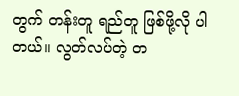တွက် တန်းတူ ရည်တူ ဖြစ်ဖို့လို ပါတယ်။ လွတ်လပ်တဲ့ တ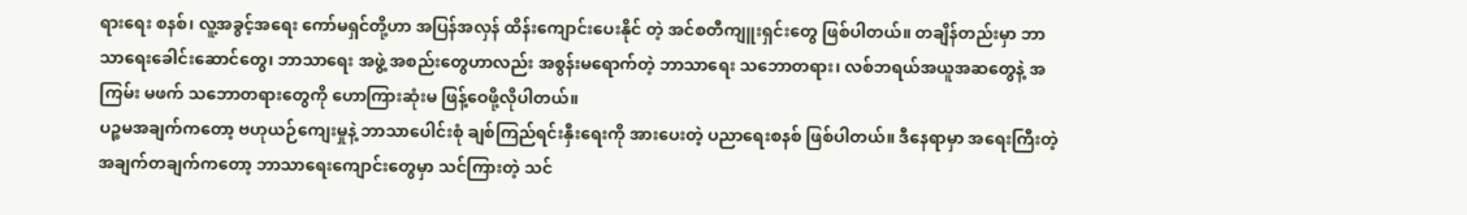ရားရေး စနစ်၊ လူ့အခွင့်အရေး ကော်မရှင်တို့ဟာ အပြန်အလှန် ထိန်းကျောင်းပေးနိုင် တဲ့ အင်စတီကျူးရှင်းတွေ ဖြစ်ပါတယ်။ တချိန်တည်းမှာ ဘာသာရေးခေါင်းဆောင်တွေ၊ ဘာသာရေး အဖွဲ့ အစည်းတွေဟာလည်း အစွန်းမရောက်တဲ့ ဘာသာရေး သဘောတရား၊ လစ်ဘရယ်အယူအဆတွေနဲ့ အကြမ်း မဖက် သဘောတရားတွေကို ဟောကြားဆုံးမ ဖြန့်ဝေဖို့လိုပါတယ်။
ပဉ္စမအချက်ကတော့ ဗဟုယဉ်ကျေးမှုနဲ့ ဘာသာပေါင်းစုံ ချစ်ကြည်ရင်းနှီးရေးကို အားပေးတဲ့ ပညာရေးစနစ် ဖြစ်ပါတယ်။ ဒီနေရာမှာ အရေးကြီးတဲ့ အချက်တချက်ကတော့ ဘာသာရေးကျောင်းတွေမှာ သင်ကြားတဲ့ သင်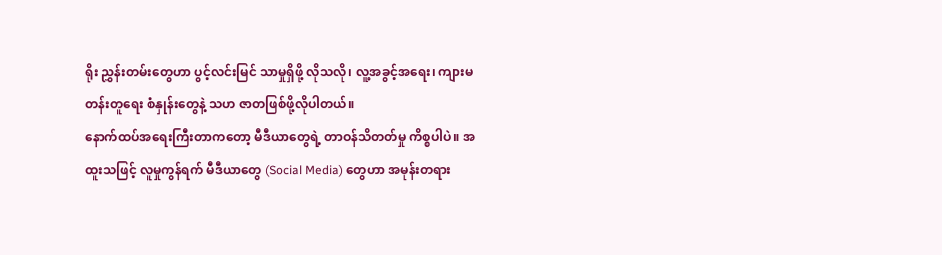ရိုး ညွှန်းတမ်းတွေဟာ ပွင့်လင်းမြင် သာမှုရှိဖို့ လိုသလို၊ လူ့အခွင့်အရေး၊ ကျားမ တန်းတူရေး စံနှုန်းတွေနဲ့ သဟ ဇာတဖြစ်ဖို့လိုပါတယ်။
နောက်ထပ်အရေးကြီးတာကတော့ မီဒီယာတွေရဲ့ တာဝန်သိတတ်မှု ကိစ္စပါပဲ။ အထူးသဖြင့် လူမှုကွန်ရက် မီဒီယာတွေ (Social Media) တွေဟာ အမုန်းတရား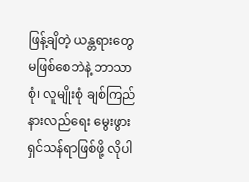ဖြန့်ချိတဲ့ ယန္တရားတွေ မဖြစ်စေဘဲနဲ့ ဘာသာစုံ၊ လူမျိုးစုံ ချစ်ကြည်နားလည်ရေး မွေးဖွားရှင်သန်ရာဖြစ်ဖို့ လိုပါ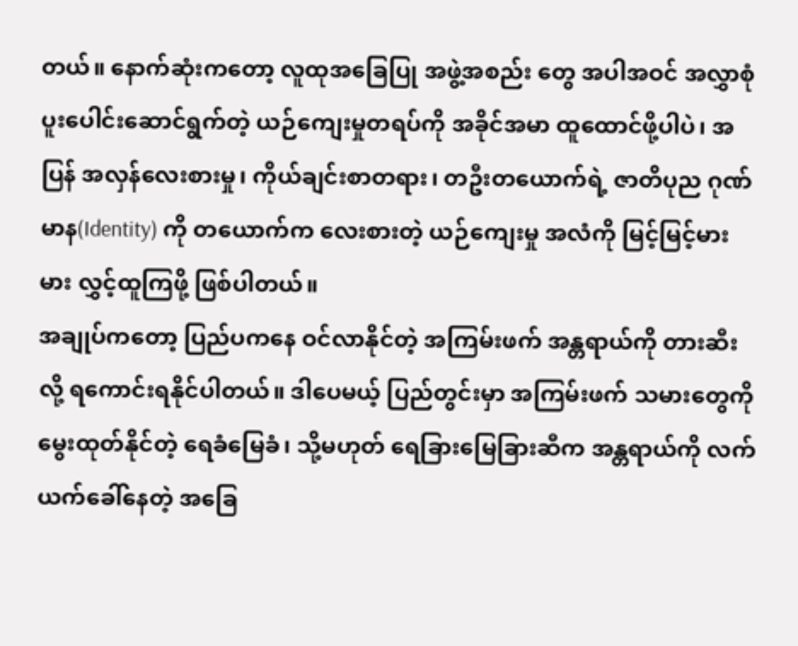တယ်။ နောက်ဆုံးကတော့ လူထုအခြေပြု အဖွဲ့အစည်း တွေ အပါအဝင် အလွှာစုံ ပူးပေါင်းဆောင်ရွက်တဲ့ ယဉ်ကျေးမှုတရပ်ကို အခိုင်အမာ ထူထောင်ဖို့ပါပဲ၊ အပြန် အလှန်လေးစားမှု၊ ကိုယ်ချင်းစာတရား၊ တဦးတယောက်ရဲ့ ဇာတိပုည ဂုဏ်မာန(Identity) ကို တယောက်က လေးစားတဲ့ ယဉ်ကျေးမှု အလံကို မြင့်မြင့်မားမား လွှင့်ထူကြဖို့ ဖြစ်ပါတယ်။
အချုပ်ကတော့ ပြည်ပကနေ ဝင်လာနိုင်တဲ့ အကြမ်းဖက် အန္တရာယ်ကို တားဆီးလို့ ရကောင်းရနိုင်ပါတယ်။ ဒါပေမယ့် ပြည်တွင်းမှာ အကြမ်းဖက် သမားတွေကို မွေးထုတ်နိုင်တဲ့ ရေခံမြေခံ၊ သို့မဟုတ် ရေခြားမြေခြားဆီက အန္တရာယ်ကို လက်ယက်ခေါ်နေတဲ့ အခြေ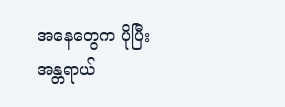အနေတွေက ပိုပြီးအန္တရာယ်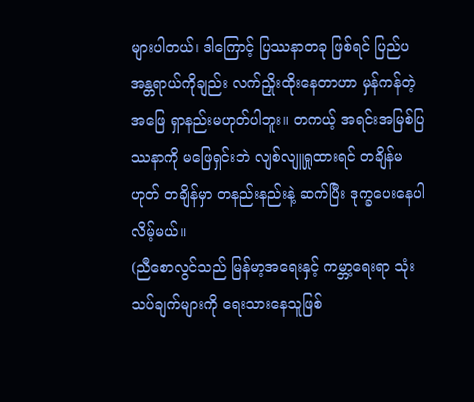များပါတယ်၊ ဒါကြောင့် ပြဿနာတခု ဖြစ်ရင် ပြည်ပအန္တရာယ်ကိုချည်း လက်ညှိုးထိုးနေတာဟာ မှန်ကန်တဲ့ အဖြေ ရှာနည်းမဟုတ်ပါဘူး။ တကယ့် အရင်းအမြစ်ပြဿနာကို မဖြေရှင်းဘဲ လျစ်လျူရှုထားရင် တချိန်မဟုတ် တချိန်မှာ တနည်းနည်းနဲ့ ဆက်ပြီး ဒုက္ခပေးနေပါလိမ့်မယ်။
(ညီစောလွင်သည် မြန်မာ့အရေးနှင့် ကမ္ဘာ့ရေးရာ သုံးသပ်ချက်များကို ရေးသားနေသူဖြစ်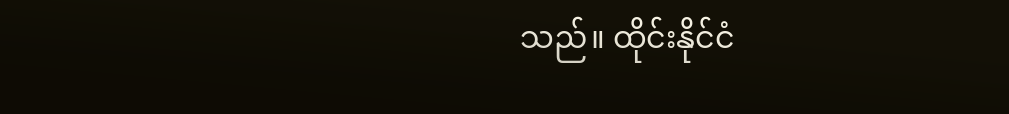သည်။ ထိုင်းနိုင်ငံ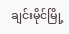ချင်းမိုင်မြို့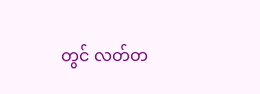တွင် လတ်တ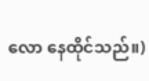လော နေထိုင်သည်။)